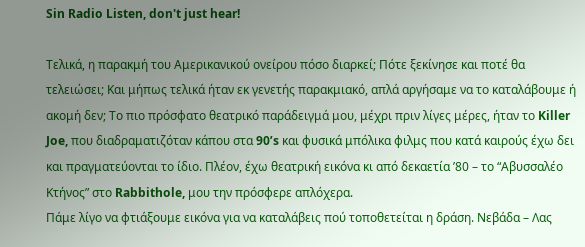Sin Radio Listen, don't just hear!

Τελικά, η παρακμή του Αμερικανικού ονείρου πόσο διαρκεί; Πότε ξεκίνησε και ποτέ θα τελειώσει; Και μήπως τελικά ήταν εκ γενετής παρακμιακό, απλά αργήσαμε να το καταλάβουμε ή ακομή δεν; Το πιο πρόσφατο θεατρικό παράδειγμά μου, μέχρι πριν λίγες μέρες, ήταν το Killer Joe, που διαδραματιζόταν κάπου στα 90’s και φυσικά μπόλικα φιλμς που κατά καιρούς έχω δει και πραγματεύονται το ίδιο. Πλέον, έχω θεατρική εικόνα κι από δεκαετία ’80 – το “Αβυσσαλέο Κτήνος” στο Rabbithole, μου την πρόσφερε απλόχερα.
Πάμε λίγο να φτιάξουμε εικόνα για να καταλάβεις πού τοποθετείται η δράση. Νεβάδα – Λας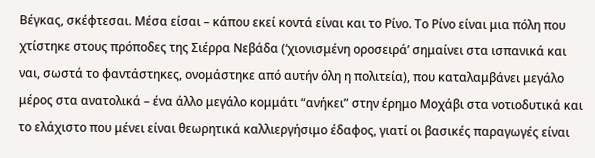Βέγκας, σκέφτεσαι. Μέσα είσαι – κάπου εκεί κοντά είναι και το Ρίνο. Το Ρίνο είναι μια πόλη που χτίστηκε στους πρόποδες της Σιέρρα Νεβάδα (‘χιονισμένη οροσειρά’ σημαίνει στα ισπανικά και ναι, σωστά το φαντάστηκες, ονομάστηκε από αυτήν όλη η πολιτεία), που καταλαμβάνει μεγάλο μέρος στα ανατολικά – ένα άλλο μεγάλο κομμάτι “ανήκει” στην έρημο Μοχάβι στα νοτιοδυτικά και το ελάχιστο που μένει είναι θεωρητικά καλλιεργήσιμο έδαφος, γιατί οι βασικές παραγωγές είναι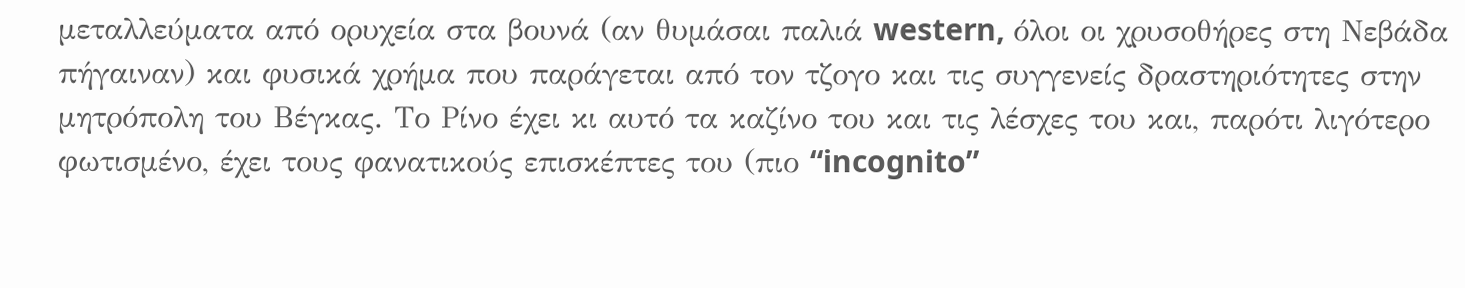μεταλλεύματα από ορυχεία στα βουνά (αν θυμάσαι παλιά western, όλοι οι χρυσοθήρες στη Νεβάδα πήγαιναν) και φυσικά χρήμα που παράγεται από τον τζογο και τις συγγενείς δραστηριότητες στην μητρόπολη του Βέγκας. Το Ρίνο έχει κι αυτό τα καζίνο του και τις λέσχες του και, παρότι λιγότερο φωτισμένο, έχει τους φανατικούς επισκέπτες του (πιο “incognito”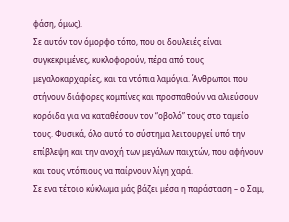φάση, όμως).
Σε αυτόν τον όμορφο τόπο, που οι δουλειές είναι συγκεκριμένες, κυκλοφορούν, πέρα από τους μεγαλοκαρχαρίες, και τα ντόπια λαμόγια. Άνθρωποι που στήνουν διάφορες κομπίνες και προσπαθούν να αλιεύσουν κορόιδα για να καταθέσουν τον “οβολό” τους στο ταμείο τους. Φυσικά, όλο αυτό το σύστημα λειτουργεί υπό την επίβλεψη και την ανοχή των μεγάλων παιχτών, που αφήνουν και τους ντόπιους να παίρνουν λίγη χαρά.
Σε ενα τέτοιο κύκλωμα μάς βάζει μέσα η παράσταση – ο Σαμ,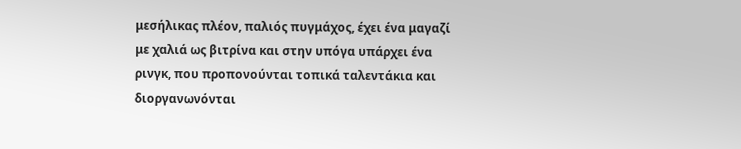μεσήλικας πλέον, παλιός πυγμάχος, έχει ένα μαγαζί με χαλιά ως βιτρίνα και στην υπόγα υπάρχει ένα ρινγκ, που προπονούνται τοπικά ταλεντάκια και διοργανωνόνται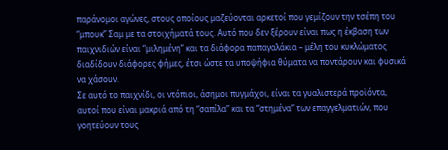παράνομοι αγώνες, στους οποίους μαζεύονται αρκετοί που γεμίζουν την τσέπη του “μπουκ” Σαμ με τα στοιχήματά τους. Αυτό που δεν ξέρουν είναι πως η έκβαση των παιχνιδιών είναι “μιλημένη” και τα διάφορα παπαγαλάκια – μέλη του κυκλώματος διαδίδουν διάφορες φήμες, έτσι ώστε τα υποψήφια θύματα να ποντάρουν και φυσικά να χάσουν.
Σε αυτό το παιχνίδι, oι ντόπιοι, άσημοι πυγμάχοι, είναι τα γυαλιστερά προϊόντα, αυτοί που είναι μακριά από τη “σαπίλα” και τα “στημένα” των επαγγελματιών, που γοητεύουν τους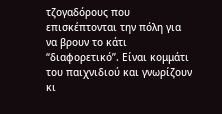τζογαδόρους που επισκέπτονται την πόλη για να βρουν το κάτι “διαφορετικό”. Είναι κομμάτι του παιχνιδιού και γνωρίζουν κι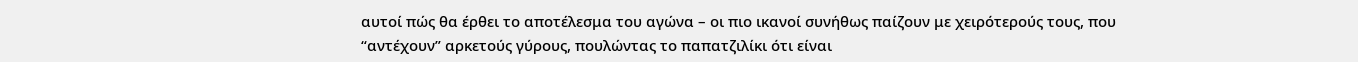αυτοί πώς θα έρθει το αποτέλεσμα του αγώνα – οι πιο ικανοί συνήθως παίζουν με χειρότερούς τους, που “αντέχουν” αρκετούς γύρους, πουλώντας το παπατζιλίκι ότι είναι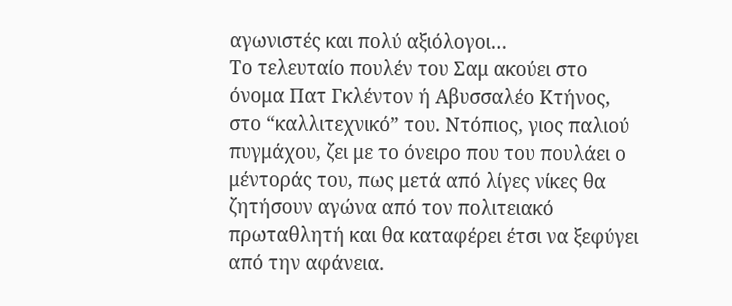αγωνιστές και πολύ αξιόλογοι…
Το τελευταίο πουλέν του Σαμ ακούει στο όνομα Πατ Γκλέντον ή Αβυσσαλέο Κτήνος, στο “καλλιτεχνικό” του. Ντόπιος, γιος παλιού πυγμάχου, ζει με το όνειρο που του πουλάει ο μέντοράς του, πως μετά από λίγες νίκες θα ζητήσουν αγώνα από τον πολιτειακό πρωταθλητή και θα καταφέρει έτσι να ξεφύγει από την αφάνεια.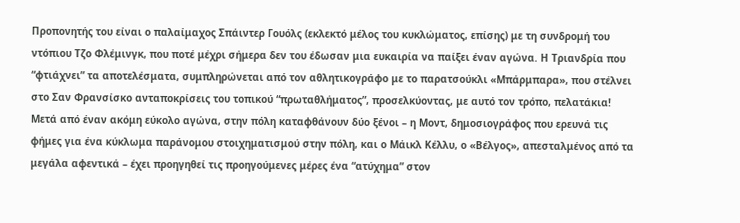Προπονητής του είναι ο παλαίμαχος Σπάιντερ Γουόλς (εκλεκτό μέλος του κυκλώματος, επίσης) με τη συνδρομή του ντόπιου Τζο Φλέμινγκ, που ποτέ μέχρι σήμερα δεν του έδωσαν μια ευκαιρία να παίξει έναν αγώνα. Η Τριανδρία που “φτιάχνει” τα αποτελέσματα, συμπληρώνεται από τον αθλητικογράφο με το παρατσούκλι «Μπάρμπαρα», που στέλνει στο Σαν Φρανσίσκο ανταποκρίσεις του τοπικού “πρωταθλήματος”, προσελκύοντας, με αυτό τον τρόπο, πελατάκια!
Μετά από έναν ακόμη εύκολο αγώνα, στην πόλη καταφθάνουν δύο ξένοι – η Μοντ, δημοσιογράφος που ερευνά τις φήμες για ένα κύκλωμα παράνομου στοιχηματισμού στην πόλη, και ο Μάικλ Κέλλυ, ο «Βέλγος», απεσταλμένος από τα μεγάλα αφεντικά – έχει προηγηθεί τις προηγούμενες μέρες ένα “ατύχημα” στον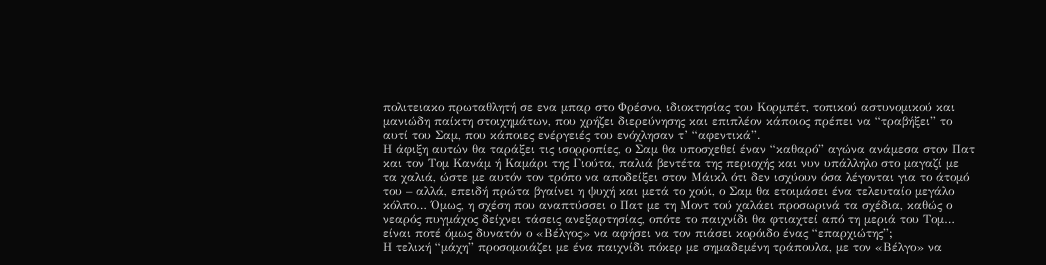πολιτειακο πρωταθλητή σε ενα μπαρ στο Φρέσνο, ιδιοκτησίας του Κορμπέτ, τοπικού αστυνομικού και μανιώδη παίκτη στοιχημάτων, που χρήζει διερεύνησης και επιπλέον κάποιος πρέπει να “τραβήξει” το αυτί του Σαμ, που κάποιες ενέργειές του ενόχλησαν τ’ “αφεντικά”.
Η άφιξη αυτών θα ταράξει τις ισορροπίες, ο Σαμ θα υποσχεθεί έναν “καθαρό” αγώνα ανάμεσα στον Πατ και τον Τομ Κανάμ ή Καμάρι της Γιούτα, παλιά βεντέτα της περιοχής και νυν υπάλληλο στο μαγαζί με τα χαλιά, ώστε με αυτόν τον τρόπο να αποδείξει στον Μάικλ ότι δεν ισχύουν όσα λέγονται για το άτομό του – αλλά, επειδή πρώτα βγαίνει η ψυχή και μετά το χούι, ο Σαμ θα ετοιμάσει ένα τελευταίο μεγάλο κόλπο… Όμως, η σχέση που αναπτύσσει ο Πατ με τη Μοντ τού χαλάει προσωρινά τα σχέδια, καθώς ο νεαρός πυγμάχος δείχνει τάσεις ανεξαρτησίας, οπότε το παιχνίδι θα φτιαχτεί από τη μεριά του Τομ… είναι ποτέ όμως δυνατόν ο «Βέλγος» να αφήσει να τον πιάσει κορόιδο ένας “επαρχιώτης”;
Η τελική “μάχη” προσομοιάζει με ένα παιχνίδι πόκερ με σημαδεμένη τράπουλα, με τον «Βέλγο» να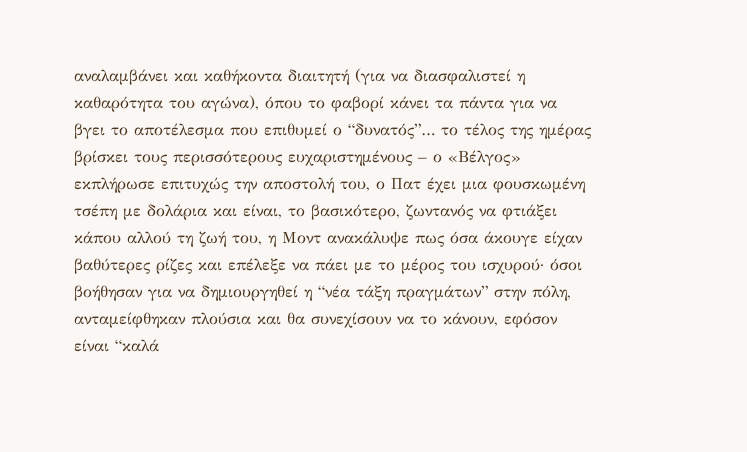αναλαμβάνει και καθήκοντα διαιτητή (για να διασφαλιστεί η καθαρότητα του αγώνα), όπου το φαβορί κάνει τα πάντα για να βγει το αποτέλεσμα που επιθυμεί ο “δυνατός”… το τέλος της ημέρας βρίσκει τους περισσότερους ευχαριστημένους – ο «Βέλγος» εκπλήρωσε επιτυχώς την αποστολή του, ο Πατ έχει μια φουσκωμένη τσέπη με δολάρια και είναι, το βασικότερο, ζωντανός να φτιάξει κάπου αλλού τη ζωή του, η Μοντ ανακάλυψε πως όσα άκουγε είχαν βαθύτερες ρίζες και επέλεξε να πάει με το μέρος του ισχυρού· όσοι βοήθησαν για να δημιουργηθεί η “νέα τάξη πραγμάτων” στην πόλη, ανταμείφθηκαν πλούσια και θα συνεχίσουν να το κάνουν, εφόσον είναι “καλά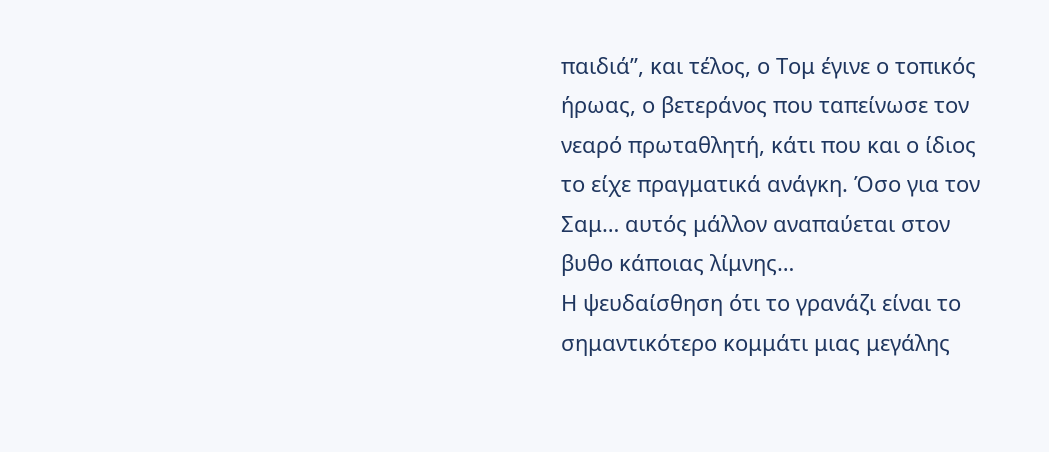παιδιά”, και τέλος, ο Τομ έγινε ο τοπικός ήρωας, ο βετεράνος που ταπείνωσε τον νεαρό πρωταθλητή, κάτι που και ο ίδιος το είχε πραγματικά ανάγκη. Όσο για τον Σαμ… αυτός μάλλον αναπαύεται στον βυθο κάποιας λίμνης…
Η ψευδαίσθηση ότι το γρανάζι είναι το σημαντικότερο κομμάτι μιας μεγάλης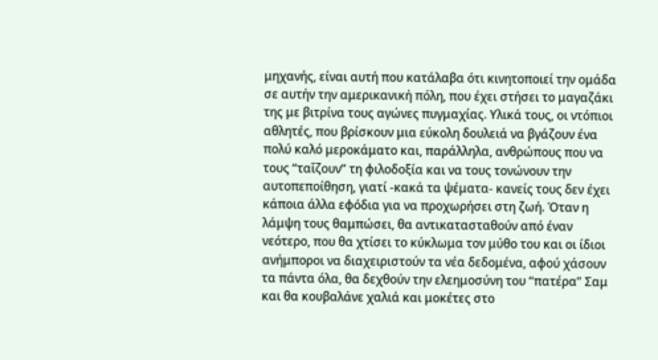μηχανής, είναι αυτή που κατάλαβα ότι κινητοποιεί την ομάδα σε αυτήν την αμερικανική πόλη, που έχει στήσει το μαγαζάκι της με βιτρίνα τους αγώνες πυγμαχίας. Υλικά τους, οι ντόπιοι αθλητές, που βρίσκουν μια εύκολη δουλειά να βγάζουν ένα πολύ καλό μεροκάματο και, παράλληλα, ανθρώπους που να τους “ταΐζουν” τη φιλοδοξία και να τους τονώνουν την αυτοπεποίθηση, γιατί -κακά τα ψέματα- κανείς τους δεν έχει κάποια άλλα εφόδια για να προχωρήσει στη ζωή. Όταν η λάμψη τους θαμπώσει, θα αντικατασταθούν από έναν νεότερο, που θα χτίσει το κύκλωμα τον μύθο του και οι ίδιοι ανήμποροι να διαχειριστούν τα νέα δεδομένα, αφού χάσουν τα πάντα όλα, θα δεχθούν την ελεημοσύνη του “πατέρα” Σαμ και θα κουβαλάνε χαλιά και μοκέτες στο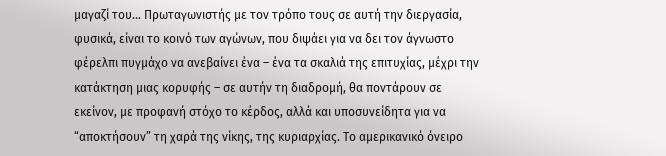μαγαζί του… Πρωταγωνιστής με τον τρόπο τους σε αυτή την διεργασία, φυσικά, είναι το κοινό των αγώνων, που διψάει για να δει τον άγνωστο φέρελπι πυγμάχο να ανεβαίνει ένα – ένα τα σκαλιά της επιτυχίας, μέχρι την κατάκτηση μιας κορυφής – σε αυτήν τη διαδρομή, θα ποντάρουν σε εκείνον, με προφανή στόχο το κέρδος, αλλά και υποσυνείδητα για να “αποκτήσουν” τη χαρά της νίκης, της κυριαρχίας. Το αμερικανικό όνειρο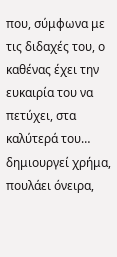που, σύμφωνα με τις διδαχές του, ο καθένας έχει την ευκαιρία του να πετύχει, στα καλύτερά του… δημιουργεί χρήμα, πουλάει όνειρα,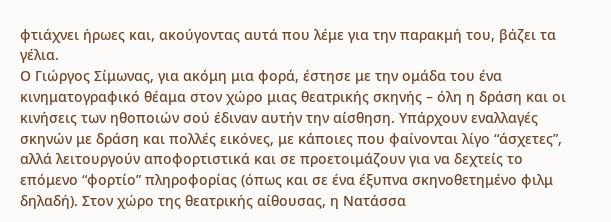φτιάχνει ήρωες και, ακούγοντας αυτά που λέμε για την παρακμή του, βάζει τα γέλια.
Ο Γιώργος Σίμωνας, για ακόμη μια φορά, έστησε με την ομάδα του ένα κινηματογραφικό θέαμα στον χώρο μιας θεατρικής σκηνής – όλη η δράση και οι κινήσεις των ηθοποιών σού έδιναν αυτήν την αίσθηση. Υπάρχουν εναλλαγές σκηνών με δράση και πολλές εικόνες, με κάποιες που φαίνονται λίγο “άσχετες”, αλλά λειτουργούν αποφορτιστικά και σε προετοιμάζουν για να δεχτείς το επόμενο “φορτίο” πληροφορίας (όπως και σε ένα έξυπνα σκηνοθετημένο φιλμ δηλαδή). Στον χώρο της θεατρικής αίθουσας, η Νατάσσα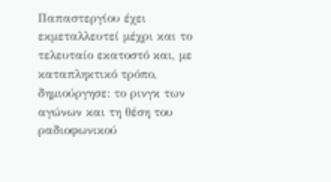Παπαστεργίου έχει εκμεταλλευτεί μέχρι και το τελευταίο εκατοστό και, με καταπληκτικό τρόπο, δημιούργησε: το ρινγκ των αγώνων και τη θέση του ραδιοφωνικού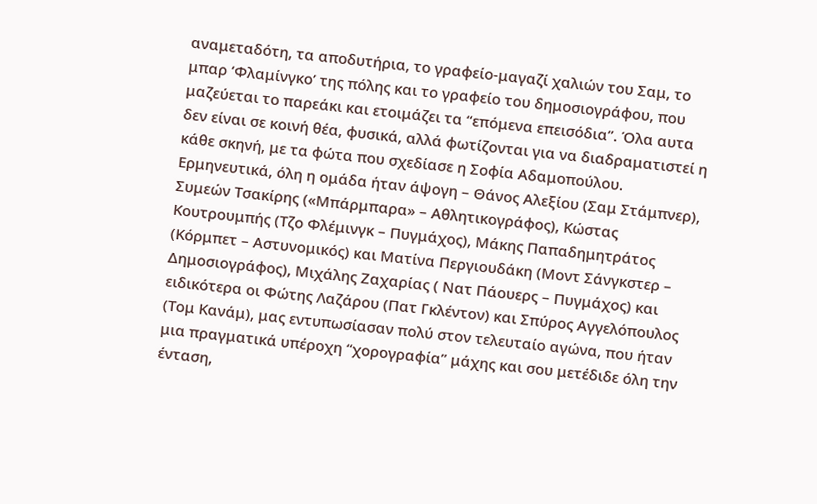αναμεταδότη, τα αποδυτήρια, το γραφείο-μαγαζί χαλιών του Σαμ, το μπαρ ‘Φλαμίνγκο’ της πόλης και το γραφείο του δημοσιογράφου, που μαζεύεται το παρεάκι και ετοιμάζει τα “επόμενα επεισόδια”. Όλα αυτα δεν είναι σε κοινή θέα, φυσικά, αλλά φωτίζονται για να διαδραματιστεί η κάθε σκηνή, με τα φώτα που σχεδίασε η Σοφία Αδαμοπούλου.
Ερμηνευτικά, όλη η ομάδα ήταν άψογη – Θάνος Αλεξίου (Σαμ Στάμπνερ), Συμεών Τσακίρης («Μπάρμπαρα» – Αθλητικογράφος), Κώστας Κουτρουμπής (Τζο Φλέμινγκ – Πυγμάχος), Μάκης Παπαδημητράτος (Κόρμπετ – Αστυνομικός) και Ματίνα Περγιουδάκη (Μοντ Σάνγκστερ – Δημοσιογράφος), Μιχάλης Ζαχαρίας ( Νατ Πάουερς – Πυγμάχος) και ειδικότερα οι Φώτης Λαζάρου (Πατ Γκλέντον) και Σπύρος Αγγελόπουλος (Τομ Κανάμ), μας εντυπωσίασαν πολύ στον τελευταίο αγώνα, που ήταν μια πραγματικά υπέροχη “χορογραφία” μάχης και σου μετέδιδε όλη την ένταση,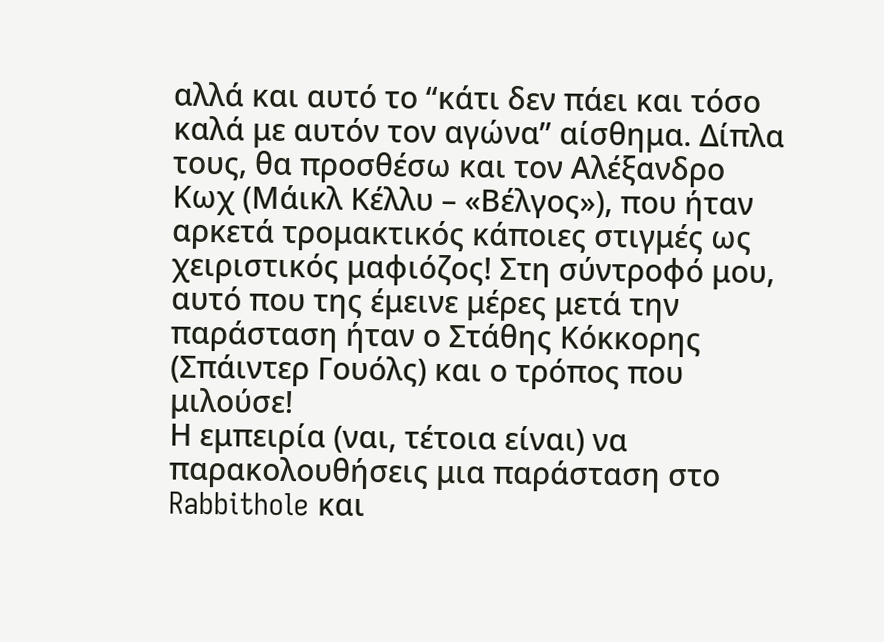αλλά και αυτό το “κάτι δεν πάει και τόσο καλά με αυτόν τον αγώνα” αίσθημα. Δίπλα τους, θα προσθέσω και τον Αλέξανδρο Κωχ (Μάικλ Κέλλυ – «Βέλγος»), που ήταν αρκετά τρομακτικός κάποιες στιγμές ως χειριστικός μαφιόζος! Στη σύντροφό μου, αυτό που της έμεινε μέρες μετά την παράσταση ήταν ο Στάθης Κόκκορης (Σπάιντερ Γουόλς) και ο τρόπος που μιλούσε!
Η εμπειρία (ναι, τέτοια είναι) να παρακολουθήσεις μια παράσταση στο Rabbithole και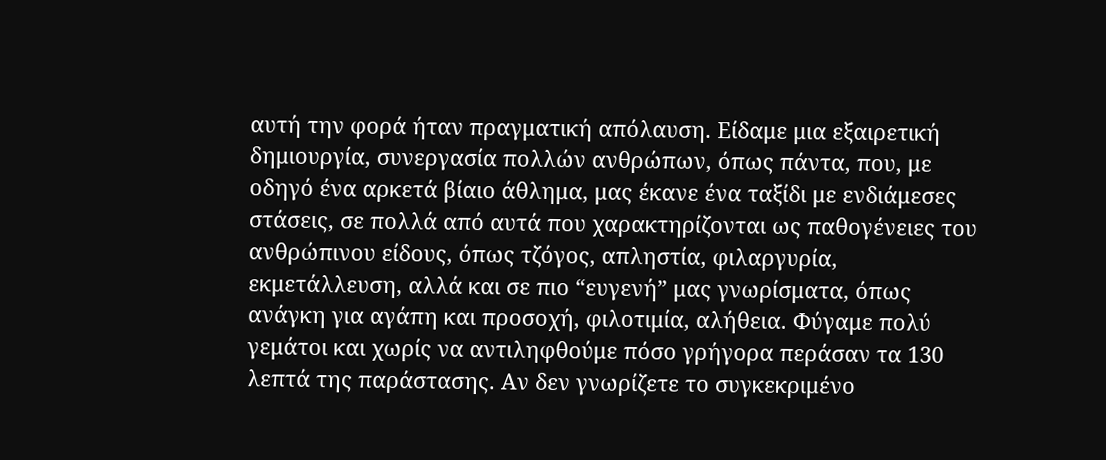αυτή την φορά ήταν πραγματική απόλαυση. Είδαμε μια εξαιρετική δημιουργία, συνεργασία πολλών ανθρώπων, όπως πάντα, που, με οδηγό ένα αρκετά βίαιο άθλημα, μας έκανε ένα ταξίδι με ενδιάμεσες στάσεις, σε πολλά από αυτά που χαρακτηρίζονται ως παθογένειες του ανθρώπινου είδους, όπως τζόγος, απληστία, φιλαργυρία, εκμετάλλευση, αλλά και σε πιο “ευγενή” μας γνωρίσματα, όπως ανάγκη για αγάπη και προσοχή, φιλοτιμία, αλήθεια. Φύγαμε πολύ γεμάτοι και χωρίς να αντιληφθούμε πόσο γρήγορα περάσαν τα 130 λεπτά της παράστασης. Αν δεν γνωρίζετε το συγκεκριμένο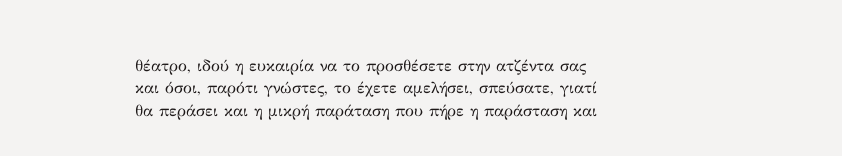θέατρο, ιδού η ευκαιρία να το προσθέσετε στην ατζέντα σας και όσοι, παρότι γνώστες, το έχετε αμελήσει, σπεύσατε, γιατί θα περάσει και η μικρή παράταση που πήρε η παράσταση και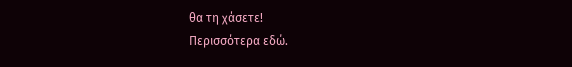θα τη χάσετε!
Περισσότερα εδώ.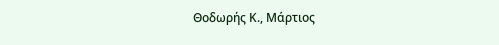Θοδωρής Κ., Μάρτιος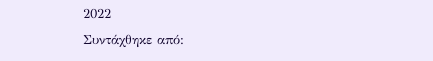2022
Συντάχθηκε από: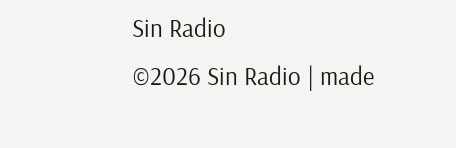Sin Radio
©2026 Sin Radio | made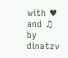with ♥ and ♫ by dinatzv